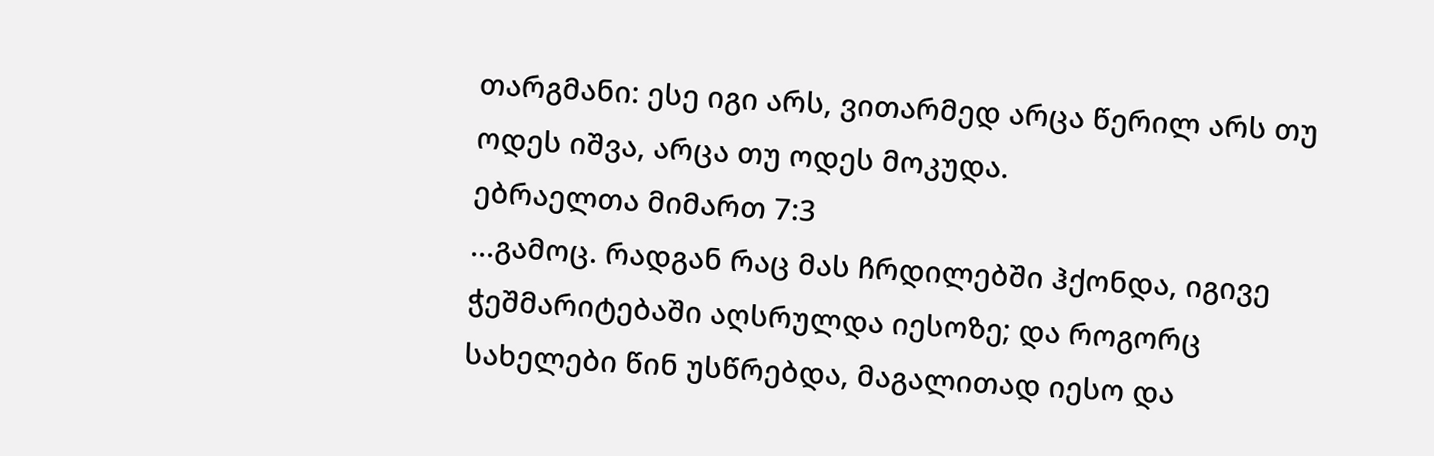თარგმანი: ესე იგი არს, ვითარმედ არცა წერილ არს თუ ოდეს იშვა, არცა თუ ოდეს მოკუდა.
ებრაელთა მიმართ 7:3
...გამოც. რადგან რაც მას ჩრდილებში ჰქონდა, იგივე ჭეშმარიტებაში აღსრულდა იესოზე; და როგორც სახელები წინ უსწრებდა, მაგალითად იესო და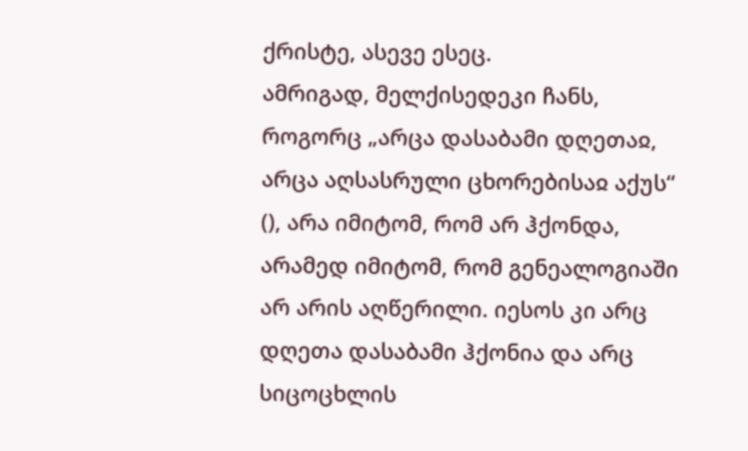ქრისტე, ასევე ესეც.
ამრიგად, მელქისედეკი ჩანს, როგორც „არცა დასაბამი დღეთაჲ, არცა აღსასრული ცხორებისაჲ აქუს“ (), არა იმიტომ, რომ არ ჰქონდა, არამედ იმიტომ, რომ გენეალოგიაში არ არის აღწერილი. იესოს კი არც დღეთა დასაბამი ჰქონია და არც სიცოცხლის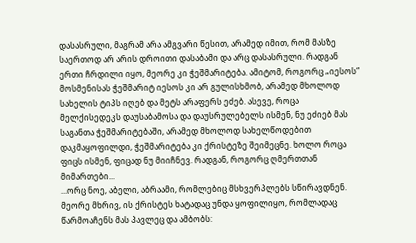დასასრული, მაგრამ არა ამგვარი წესით, არამედ იმით, რომ მასზე საერთოდ არ არის დროითი დასაბამი და არც დასასრული. რადგან ერთი ჩრდილი იყო, მეორე კი ჭეშმარიტება. ამიტომ, როგორც „იესოს“ მოსმენისას ჭეშმარიტ იესოს კი არ გულისხმობ, არამედ მხოლოდ სახელის ტიპს იღებ და მეტს არაფერს ეძებ. ასევე, როცა მელქისედეკს დაუსაბამოსა და დაუსრულებელს ისმენ, ნუ ეძიებ მას საგანთა ჭეშმარიტებაში, არამედ მხოლოდ სახელწოდებით დაკმაყოფილდი, ჭეშმარიტება კი ქრისტეზე შეიმეცნე. ხოლო როცა ფიცს ისმენ, ფიცად ნუ მიიჩნევ. რადგან, როგორც ღმერთთან მიმართები...
...ორც ნოე, აბელი, აბრაამი, რომლებიც მსხვერპლებს სწირავდნენ. მეორე მხრივ, ის ქრისტეს ხატადაც უნდა ყოფილიყო, რომლადაც წარმოაჩენს მას პავლეც და ამბობს: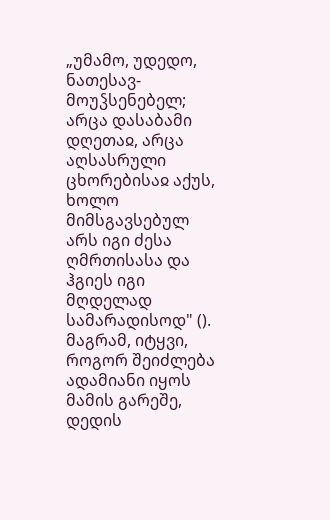„უმამო, უდედო, ნათესავ-მოუჴსენებელ; არცა დასაბამი დღეთაჲ, არცა აღსასრული ცხორებისაჲ აქუს, ხოლო მიმსგავსებულ არს იგი ძესა ღმრთისასა და ჰგიეს იგი მღდელად სამარადისოდ" (). მაგრამ, იტყვი, როგორ შეიძლება ადამიანი იყოს მამის გარეშე, დედის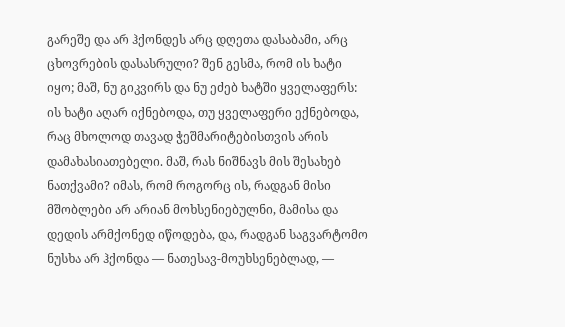გარეშე და არ ჰქონდეს არც დღეთა დასაბამი, არც ცხოვრების დასასრული? შენ გესმა, რომ ის ხატი იყო; მაშ, ნუ გიკვირს და ნუ ეძებ ხატში ყველაფერს: ის ხატი აღარ იქნებოდა, თუ ყველაფერი ექნებოდა, რაც მხოლოდ თავად ჭეშმარიტებისთვის არის დამახასიათებელი. მაშ, რას ნიშნავს მის შესახებ ნათქვამი? იმას, რომ როგორც ის, რადგან მისი მშობლები არ არიან მოხსენიებულნი, მამისა და დედის არმქონედ იწოდება, და, რადგან საგვარტომო ნუსხა არ ჰქონდა — ნათესავ-მოუხსენებლად, —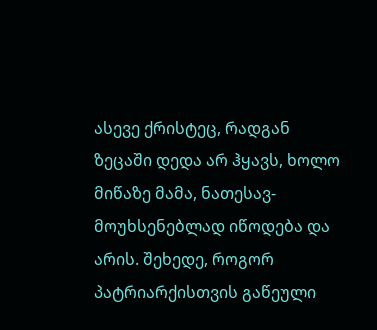ასევე ქრისტეც, რადგან ზეცაში დედა არ ჰყავს, ხოლო მიწაზე მამა, ნათესავ-მოუხსენებლად იწოდება და არის. შეხედე, როგორ პატრიარქისთვის გაწეული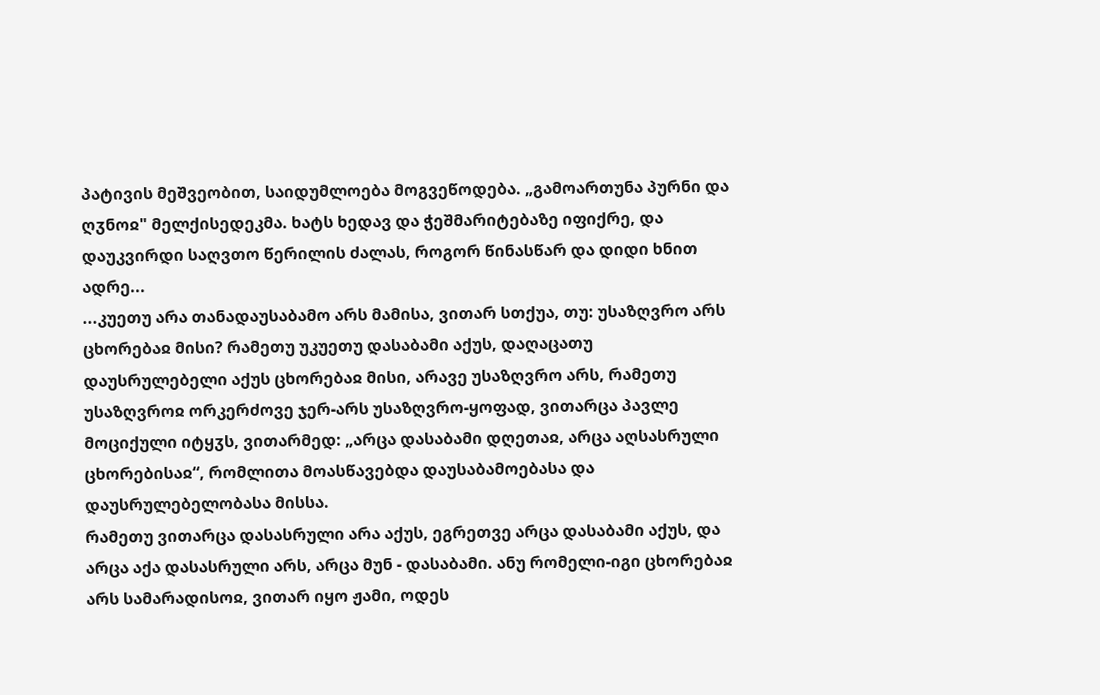პატივის მეშვეობით, საიდუმლოება მოგვეწოდება. „გამოართუნა პურნი და ღჳნოჲ" მელქისედეკმა. ხატს ხედავ და ჭეშმარიტებაზე იფიქრე, და დაუკვირდი საღვთო წერილის ძალას, როგორ წინასწარ და დიდი ხნით ადრე...
...კუეთუ არა თანადაუსაბამო არს მამისა, ვითარ სთქუა, თუ: უსაზღვრო არს ცხორებაჲ მისი? რამეთუ უკუეთუ დასაბამი აქუს, დაღაცათუ დაუსრულებელი აქუს ცხორებაჲ მისი, არავე უსაზღვრო არს, რამეთუ უსაზღვროჲ ორკერძოვე ჯერ-არს უსაზღვრო-ყოფად, ვითარცა პავლე მოციქული იტყჳს, ვითარმედ: „არცა დასაბამი დღეთაჲ, არცა აღსასრული ცხორებისაჲ“, რომლითა მოასწავებდა დაუსაბამოებასა და დაუსრულებელობასა მისსა.
რამეთუ ვითარცა დასასრული არა აქუს, ეგრეთვე არცა დასაბამი აქუს, და არცა აქა დასასრული არს, არცა მუნ - დასაბამი. ანუ რომელი-იგი ცხორებაჲ არს სამარადისოჲ, ვითარ იყო ჟამი, ოდეს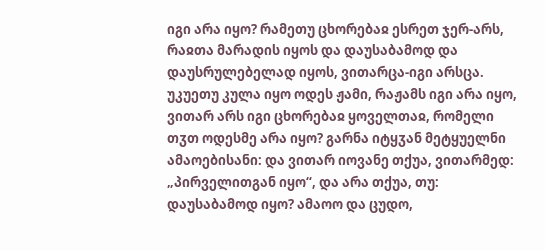იგი არა იყო? რამეთუ ცხორებაჲ ესრეთ ჯერ-არს, რაჲთა მარადის იყოს და დაუსაბამოდ და დაუსრულებელად იყოს, ვითარცა-იგი არსცა.
უკუეთუ კულა იყო ოდეს ჟამი, რაჟამს იგი არა იყო, ვითარ არს იგი ცხორებაჲ ყოველთაჲ, რომელი თჳთ ოდესმე არა იყო? გარნა იტყჳან მეტყუელნი ამაოებისანი: და ვითარ იოვანე თქუა, ვითარმედ: „პირველითგან იყო“, და არა თქუა, თუ: დაუსაბამოდ იყო? ამაოო და ცუდო,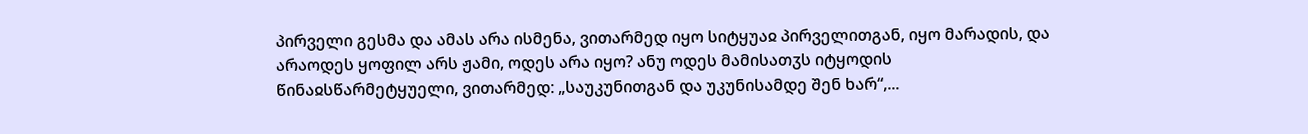პირველი გესმა და ამას არა ისმენა, ვითარმედ იყო სიტყუაჲ პირველითგან, იყო მარადის, და არაოდეს ყოფილ არს ჟამი, ოდეს არა იყო? ანუ ოდეს მამისათჳს იტყოდის წინაჲსწარმეტყუელი, ვითარმედ: „საუკუნითგან და უკუნისამდე შენ ხარ“,...